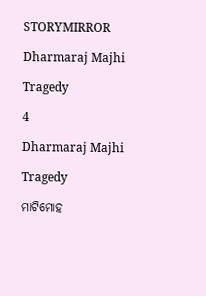STORYMIRROR

Dharmaraj Majhi

Tragedy

4

Dharmaraj Majhi

Tragedy

ମାଟିମୋହ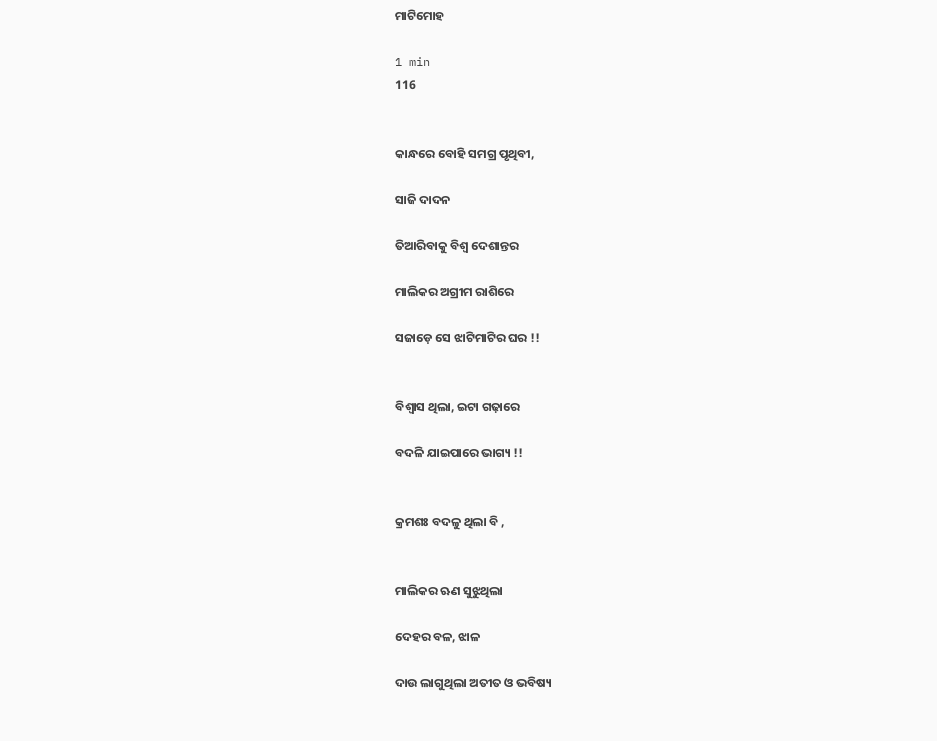ମାଟିମୋହ

1 min
116


କାନ୍ଧରେ ବୋହି ସମଗ୍ର ପୃଥିବୀ,

ସାଜି ଦାଦନ

ତିଆରିବାକୁ ବିଶ୍ବ ଦେଶାନ୍ତର

ମାଲିକର ଅଗ୍ରୀମ ରାଶିରେ

ସଜାଡ଼େ ସେ ଝାଟିମାଟିର ଘର !!


ବିଶ୍ୱାସ ଥିଲା, ଇଟା ଗଢ଼ାରେ

ବଦଳି ଯାଇପାରେ ଭାଗ୍ୟ !!


କ୍ରମଶଃ ବଦଳୁ ଥିଲା ବି ,


ମାଲିକର ଋଣ ସୁଝୁଥିଲା

ଦେହର ବଳ, ଝାଳ

ଦାଉ ଲାଗୁଥିଲା ଅତୀତ ଓ ଭବିଷ୍ୟ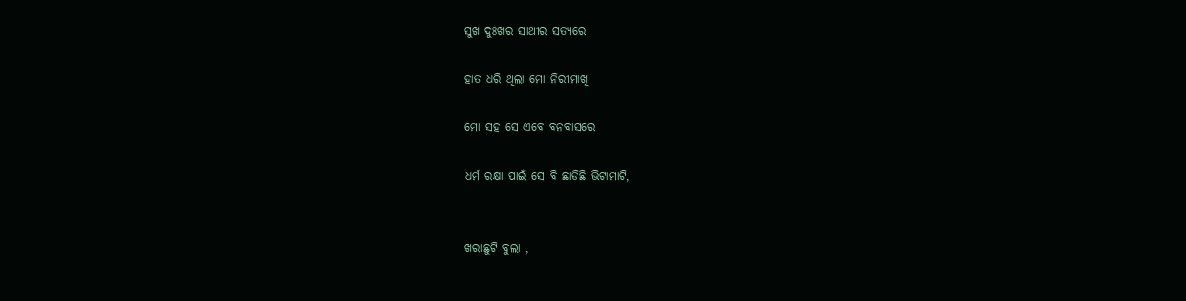ସୁଖ ଦୁଃଖର ସାଥୀର ସତ୍ୟରେ

ହାତ ଧରି ଥିଲା ମୋ ନିରୀମାଖି

ମୋ ସହ ସେ ଏବେ ବନବାସରେ

ଧର୍ମ ରକ୍ଷା ପାଇଁ ସେ ବି ଛାଡିଛି ଭିଟାମାଟି,


ଖରାଛୁଟି ବୁଲା ,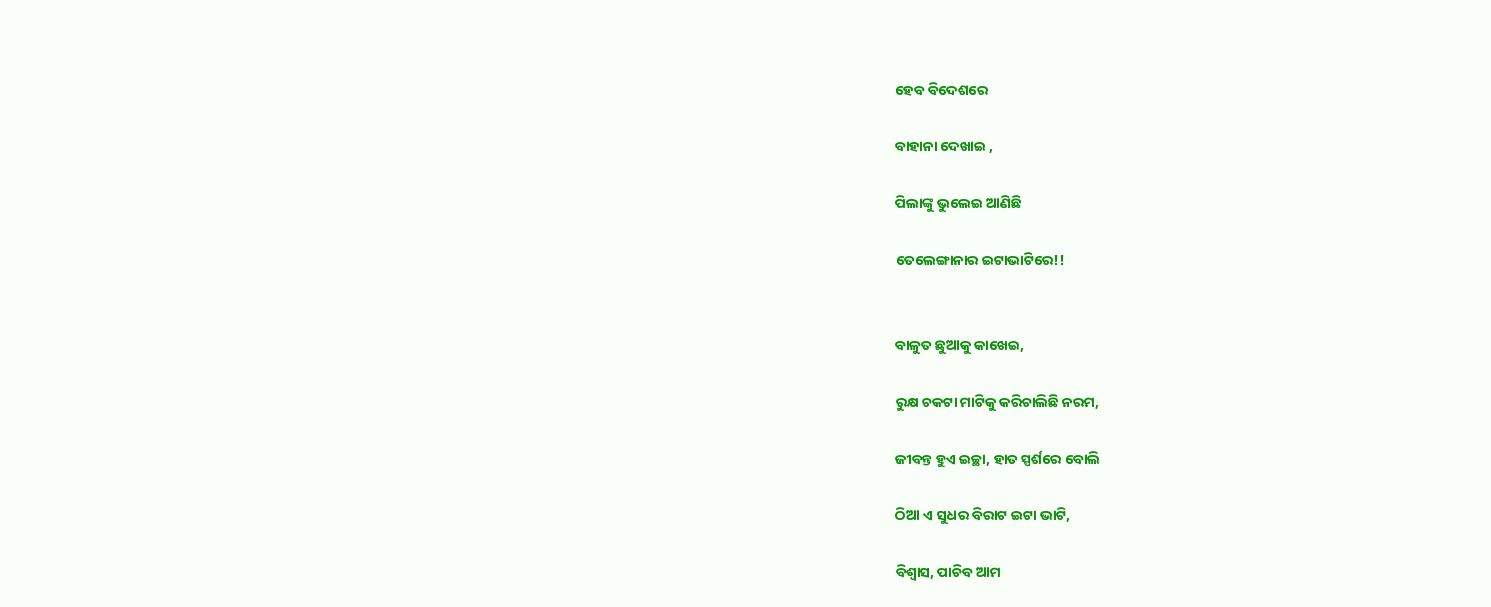ହେବ ବିଦେଶରେ

ବାହାନା ଦେଖାଇ ,

ପିଲାଙ୍କୁ ଭୁଲେଇ ଆଣିଛି

ତେଲେଙ୍ଗାନାର ଇଟାଭାଟିରେ!!


ବାଳୁତ ଛୁଆକୁ କାଖେଇ,

ରୁକ୍ଷ ଚକଟା ମାଟିକୁ କରିଚାଲିଛି ନରମ,

ଜୀବନ୍ତ ହୁଏ ଇଚ୍ଛା, ହାତ ସ୍ପର୍ଶରେ ବୋଲି

ଠିଆ ଏ ସୁଧର ବିରାଟ ଇଟା ଭାଟି,

ବିଶ୍ୱାସ, ପାଚିବ ଆମ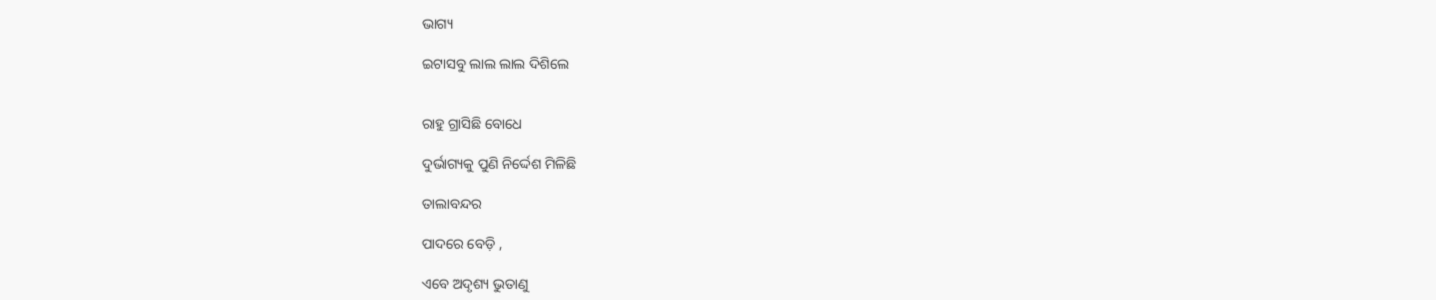ଭାଗ୍ୟ

ଇଟାସବୁ ଲାଲ ଲାଲ ଦିଶିଲେ


ରାହୁ ଗ୍ରାସିଛି ବୋଧେ

ଦୁର୍ଭାଗ୍ୟକୁ ପୁଣି ନିର୍ଦ୍ଦେଶ ମିଳିଛି

ତାଲାବନ୍ଦର

ପାଦରେ ବେଡ଼ି ,

ଏବେ ଅଦୃଶ୍ୟ ଭୁତାଣୁ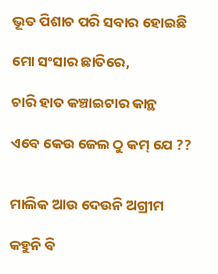ଭୂତ ପିଶାଚ ପରି ସବାର ହୋଇଛି

ମୋ ସଂସାର ଛାତିରେ,

ଚାରି ହାତ କଞ୍ଚାଇଟାର କାନ୍ଥ

ଏବେ କେଉ ଜେଲ ଠୁ କମ୍ ଯେ ??


ମାଲିକ ଆଉ ଦେଉନି ଅଗ୍ରୀମ

କହୁନି ବି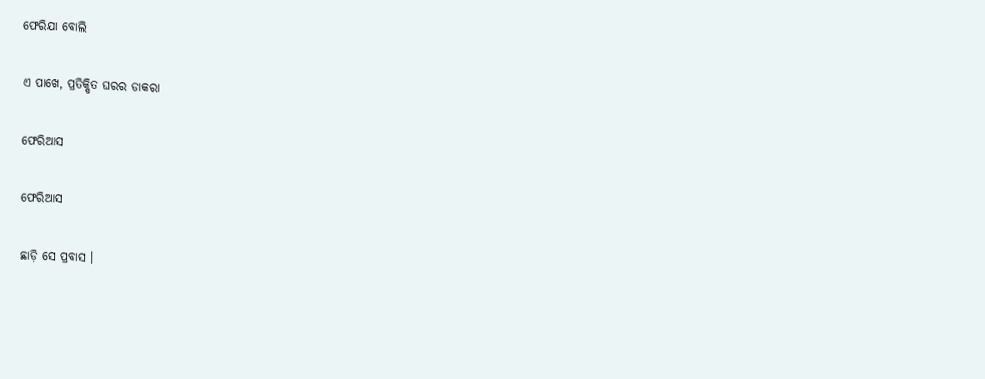ଫେରିଯା ବୋଲି

ଏ ପାଖେ, ପ୍ରତିକ୍ଷିତ ଘରର ଡାକରା

ଫେରିଆସ

ଫେରିଆସ

ଛାଡ଼ି ସେ ପ୍ରବାସ ।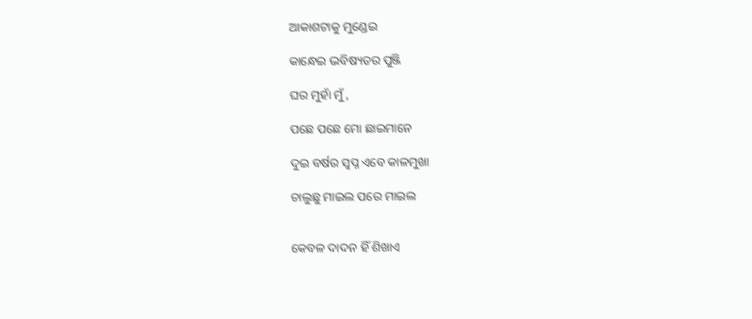ଆକାଶଟାକୁ ମୁଣ୍ଡେଇ

କାନ୍ଧେଇ ଭବିଷ୍ୟତର ପୁଞ୍ଜି

ଘର ମୁହାଁ ମୁଁ,

ପଛେ ପଛେ ମୋ ଛାଇମାନେ

ଦୁଇ ବର୍ଷର ସ୍ଵପ୍ନ ଏବେ କାଳମୁଖା

ଚାଲୁଛୁ ମାଇଲ ପରେ ମାଇଲ


କେବଳ ଦାଦନ ହିଁ ଶିଖାଏ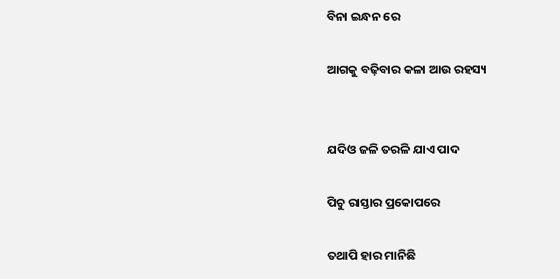ବିନା ଇନ୍ଧନ ରେ

ଆଗକୁ ବଢ଼ିବାର କଳା ଆଉ ରହସ୍ୟ


ଯଦିଓ ଜଳି ତରଳି ଯାଏ ପାଦ

ପିଚୁ ରାସ୍ତାର ପ୍ରକୋପରେ

ତଥାପି ହାର ମାନିଛି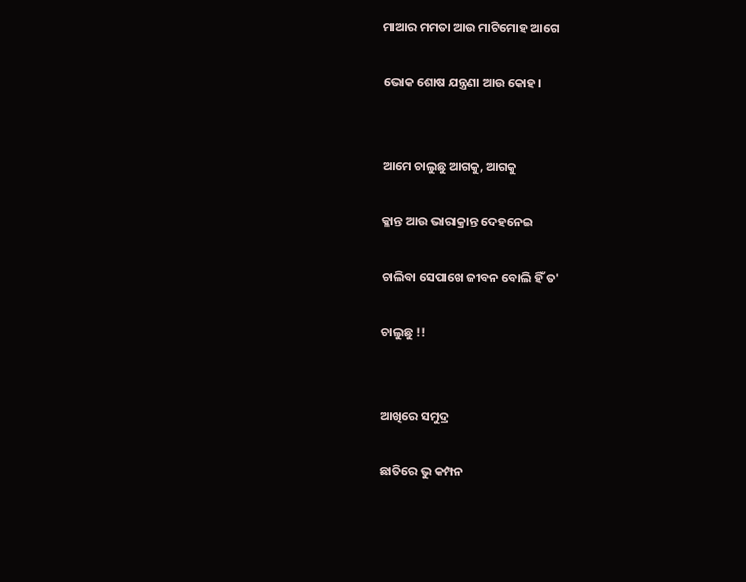ମାଆର ମମତା ଆଉ ମାଟିମୋହ ଆଗେ

ଭୋକ ଶୋଷ ଯନ୍ତ୍ରଣା ଆଉ କୋହ।


ଆମେ ଚାଲୁଛୁ ଆଗକୁ, ଆଗକୁ

କ୍ଳାନ୍ତ ଆଉ ଭାରାକ୍ରାନ୍ତ ଦେହନେଇ

ଚାଲିବା ସେପାଖେ ଜୀବନ ବୋଲି ହିଁ ତ'

ଚାଲୁଛୁ !!


ଆଖିରେ ସମୁଦ୍ର

ଛାତିରେ ଭୁ କମ୍ପନ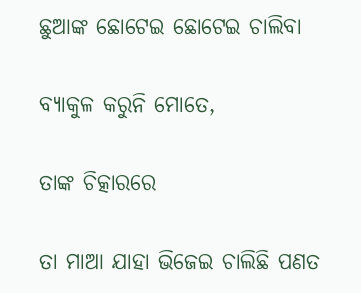ଛୁଆଙ୍କ ଛୋଟେଇ ଛୋଟେଇ ଚାଲିବା

ବ୍ୟାକୁଳ କରୁନି ମୋତେ,

ତାଙ୍କ ଚିତ୍କାରରେ

ତା ମାଆ ଯାହା ଭିଜେଇ ଚାଲିଛି ପଣତ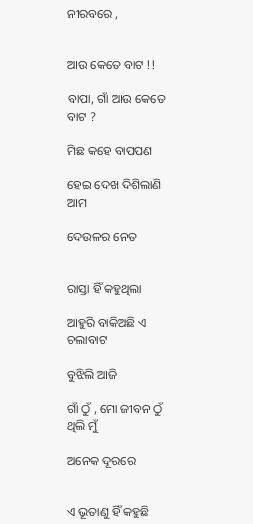ନୀରବରେ ,


ଆଉ କେତେ ବାଟ !!

ବାପା, ଗାଁ ଆଉ କେତେ ବାଟ ?

ମିଛ କହେ ବାପପଣ

ହେଇ ଦେଖ ଦିଶିଲାଣି ଆମ

ଦେଉଳର ନେତ


ରାସ୍ତା ହିଁ କହୁଥିଲା

ଆହୁରି ବାକିଅଛି ଏ ଚଲାବାଟ

ବୁଝିଲି ଆଜି

ଗାଁ ଠୁଁ , ମୋ ଜୀବନ ଠୁଁ ଥିଲି ମୁଁ

ଅନେକ ଦୂରରେ


ଏ ଭୂତାଣୁ ହିଁ କହୁଛି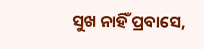ସୁଖ ନାହିଁ ପ୍ରବାସେ,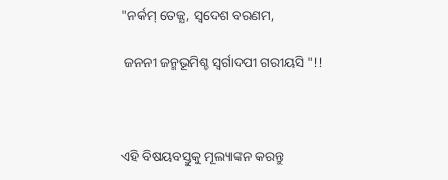"ନର୍କମ୍ ତେଜ୍ଯ, ସ୍ବଦେଶ ବରଣମ,

 ଜନନୀ ଜନ୍ମଭୂମିଶ୍ଚ ସ୍ୱର୍ଗାଦପୀ ଗରୀୟସି "!!



ଏହି ବିଷୟବସ୍ତୁକୁ ମୂଲ୍ୟାଙ୍କନ କରନ୍ତୁ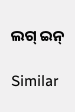ଲଗ୍ ଇନ୍

Similar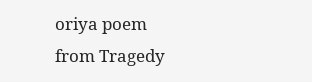oriya poem from Tragedy